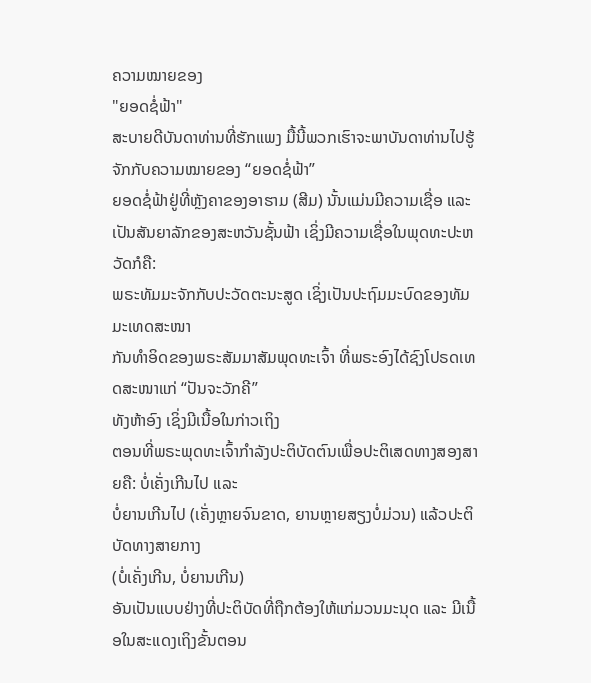ຄວາມໝາຍຂອງ
"ຍອດຊໍ່ຟ້າ"
ສະບາຍດີບັນດາທ່ານທີ່ຮັກແພງ ມື້ນີ້ພວກເຮົາຈະພາບັນດາທ່ານໄປຮູ້ຈັກກັບຄວາມໝາຍຂອງ “ຍອດຊໍ່ຟ້າ”
ຍອດຊໍ່ຟ້າຢູ່ທີ່ຫຼັງຄາຂອງອາຮາມ (ສີມ) ນັ້ນແມ່ນມີຄວາມເຊື່ອ ແລະ
ເປັນສັນຍາລັກຂອງສະຫວັນຊັ້ນຟ້າ ເຊິ່ງມີຄວາມເຊື່ອໃນພຸດທະປະຫວັດກໍຄື:
ພຣະທັມມະຈັກກັບປະວັດຕະນະສູດ ເຊິ່ງເປັນປະຖົມມະບົດຂອງທັມມະເທດສະໜາ
ກັນທຳອິດຂອງພຣະສັມມາສັມພຸດທະເຈົ້າ ທີ່ພຣະອົງໄດ້ຊົງໂປຣດເທດສະໜາແກ່ “ປັນຈະວັກຄີ”
ທັງຫ້າອົງ ເຊິ່ງມີເນື້ອໃນກ່າວເຖິງ
ຕອນທີ່ພຣະພຸດທະເຈົ້າກຳລັງປະຕິບັດຕົນເພື່ອປະຕິເສດທາງສອງສາຍຄື: ບໍ່ເຄັ່ງເກີນໄປ ແລະ
ບໍ່ຍານເກີນໄປ (ເຄັ່ງຫຼາຍຈົນຂາດ, ຍານຫຼາຍສຽງບໍ່ມ່ວນ) ແລ້ວປະຕິບັດທາງສາຍກາງ
(ບໍ່ເຄັ່ງເກີນ, ບໍ່ຍານເກີນ)
ອັນເປັນແບບຢ່າງທີ່ປະຕິບັດທີ່ຖືກຕ້ອງໃຫ້ແກ່ມວນມະນຸດ ແລະ ມີເນື້ອໃນສະແດງເຖິງຂັ້ນຕອນ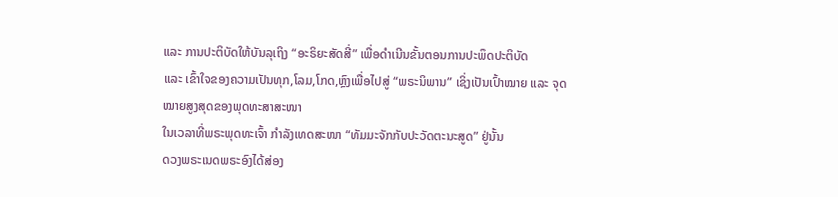ແລະ ການປະຕິບັດໃຫ້ບັນລຸເຖິງ “ອະຣິຍະສັດສີ່” ເພື່ອດໍາເນີນຂັ້ນຕອນການປະພຶດປະຕິບັດ
ແລະ ເຂົ້າໃຈຂອງຄວາມເປັນທຸກ,ໂລມ,ໂກດ,ຫຼົງເພື່ອໄປສູ່ “ພຣະນິພານ” ເຊິ່ງເປັນເປົ້າໝາຍ ແລະ ຈຸດໝາຍສູງສຸດຂອງພຸດທະສາສະໜາ
ໃນເວລາທີ່ພຣະພຸດທະເຈົ້າ ກໍາລັງເທດສະໜາ “ທັມມະຈັກກັບປະວັດຕະນະສູດ” ຢູ່ນັ້ນ
ດວງພຣະເນດພຣະອົງໄດ້ສ່ອງ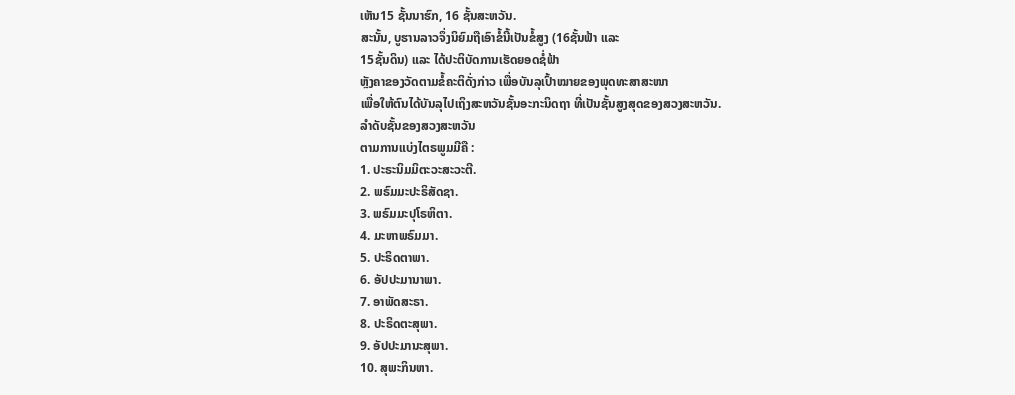ເຫັນ15 ຊັ້ນນາຮົກ, 16 ຊັ້ນສະຫວັນ.
ສະນັ້ນ, ບູຮານລາວຈຶ່ງນິຍົມຖືເອົາຂໍ້ນີ້ເປັນຂໍ້ສູງ (16ຊັ້ນຟ້າ ແລະ
15ຊັ້ນດິນ) ແລະ ໄດ້ປະຕິບັດການເຮັດຍອດຊໍ່ຟ້າ
ຫຼັງຄາຂອງວັດຕາມຂໍ້ຄະຕິດັ່ງກ່າວ ເພື່ອບັນລຸເປົ້າໝາຍຂອງພຸດທະສາສະໜາ
ເພື່ອໃຫ້ຕົນໄດ້ບັນລຸໄປເຖິງສະຫວັນຊັ້ນອະກະນິດຖາ ທີ່ເປັນຊັ້ນສູງສຸດຂອງສວງສະຫວັນ.
ລຳດັບຊັ້ນຂອງສວງສະຫວັນ
ຕາມການແບ່ງໄຕຣພູມມີຄື :
1. ປະຣະນິມມິຕະວະສະວະຕີ.
2. ພຣົມມະປະຣິສັດຊາ.
3. ພຣົມມະປຸໂຣຫິຕາ.
4. ມະຫາພຣົມມາ.
5. ປະຣິດຕາພາ.
6. ອັປປະມານາພາ.
7. ອາພັດສະຣາ.
8. ປະຣິດຕະສຸພາ.
9. ອັປປະມານະສຸພາ.
10. ສຸພະກິນຫາ.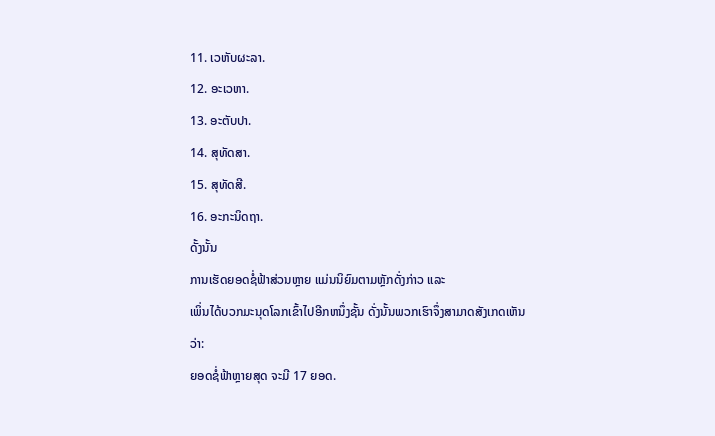11. ເວຫັບຜະລາ.
12. ອະເວຫາ.
13. ອະຕັບປາ.
14. ສຸທັດສາ.
15. ສຸທັດສີ.
16. ອະກະນິດຖາ.
ດັ້ງນັ້ນ
ການເຮັດຍອດຊໍ່ຟ້າສ່ວນຫຼາຍ ແມ່ນນິຍົມຕາມຫຼັກດັ່ງກ່າວ ແລະ
ເພິ່ນໄດ້ບວກມະນຸດໂລກເຂົ້າໄປອີກຫນຶ່ງຊັ້ນ ດັ່ງນັ້ນພວກເຮົາຈຶ່ງສາມາດສັງເກດເຫັນວ່າ:
ຍອດຊໍ່ຟ້າຫຼາຍສຸດ ຈະມີ 17 ຍອດ.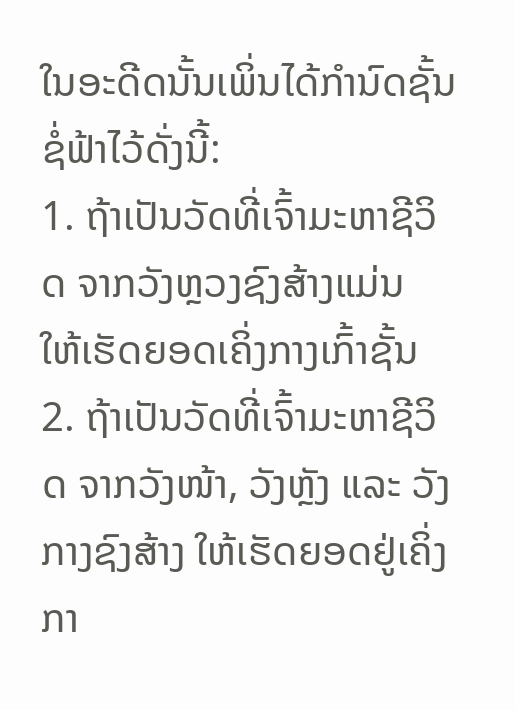ໃນອະດີດນັ້ນເພິ່ນໄດ້ກຳນົດຊັ້ນຊໍ່ຟ້າໄວ້ດັ່ງນີ້:
1. ຖ້າເປັນວັດທີ່ເຈົ້າມະຫາຊີວິດ ຈາກວັງຫຼວງຊົງສ້າງແມ່ນ
ໃຫ້ເຮັດຍອດເຄິ່ງກາງເກົ້າຊັ້ນ
2. ຖ້າເປັນວັດທີ່ເຈົ້າມະຫາຊີວິດ ຈາກວັງໜ້າ, ວັງຫຼັງ ແລະ ວັງກາງຊົງສ້າງ ໃຫ້ເຮັດຍອດຢູ່ເຄິ່ງກາ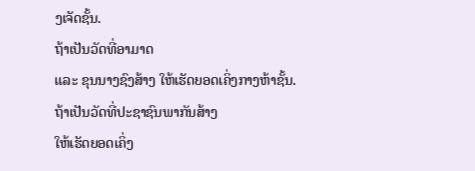ງເຈັດຊັ້ນ.
ຖ້າເປັນວັດທີ່ອາມາດ
ແລະ ຂຸນນາງຊົງສ້າງ ໃຫ້ເຮັດຍອດເຄິ່ງກາງຫ້າຊັ້ນ.
ຖ້າເປັນວັດທີ່ປະຊາຊົນພາກັນສ້າງ
ໃຫ້ເຮັດຍອດເຄິ່ງ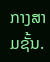ກາງສາມຊັ້ນ.